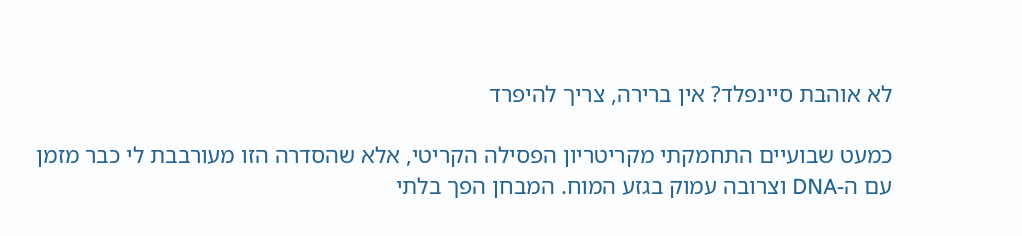לא אוהבת סיינפלד? אין ברירה, צריך להיפרד

כמעט שבועיים התחמקתי מקריטריון הפסילה הקריטי, אלא שהסדרה הזו מעורבבת לי כבר מזמן עם ה-DNA וצרובה עמוק בגזע המוח. המבחן הפך בלתי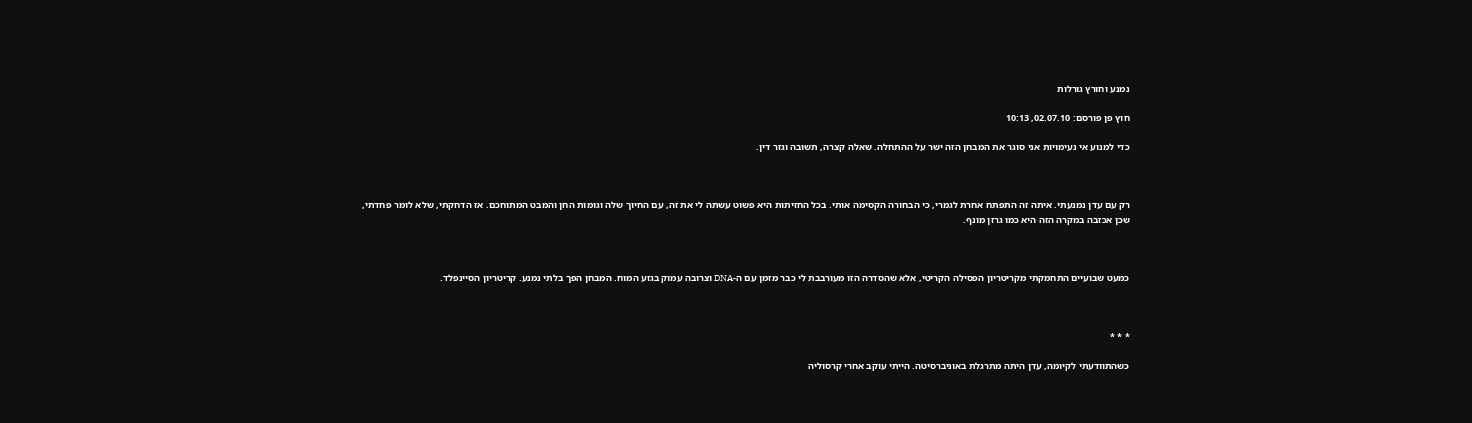נמנע וחורץ גורלות

חוץ פן פורסם: 02.07.10, 10:13

כדי למנוע אי נעימויות אני סוגר את המבחן הזה ישר על ההתחלה. שאלה קצרה, תשובה וגזר דין.



רק עם עדן נמנעתי. איתה זה התפתח אחרת לגמרי, כי הבחורה הקסימה אותי. בכל החזיתות היא פשוט עשתה לי את זה, עם החיוך שלה וגומות החן והמבט המתוחכם. אז הדחקתי, שלא לומר פחדתי, שכן אכזבה במקרה הזה היא כמו גרזן מונף.



כמעט שבועיים התחמקתי מקריטריון הפסילה הקריטי, אלא שהסדרה הזו מעורבבת לי כבר מזמן עם ה-DNA וצרובה עמוק בגזע המוח. המבחן הפך בלתי נמנע. קריטריון הסיינפלד.



* * *

כשהתוודעתי לקיומה, עדן היתה מתרגלת באוניברסיטה. הייתי עוקב אחרי קרסוליה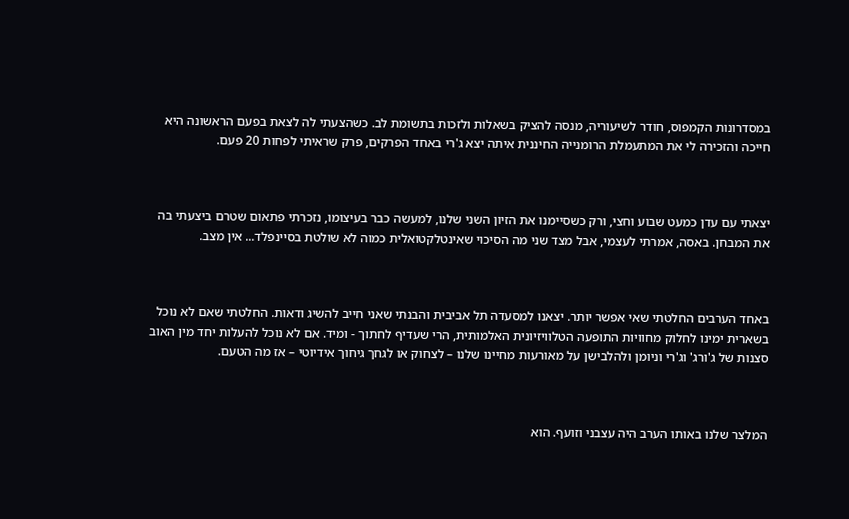במסדרונות הקמפוס, חודר לשיעוריה, מנסה להציק בשאלות ולזכות בתשומת לב. כשהצעתי לה לצאת בפעם הראשונה היא חייכה והזכירה לי את המתעמלת הרומנייה החיננית איתה יצא ג'רי באחד הפרקים, פרק שראיתי לפחות 20 פעם.



יצאתי עם עדן כמעט שבוע וחצי, ורק כשסיימנו את הזיון השני שלנו, למעשה כבר בעיצומו, נזכרתי פתאום שטרם ביצעתי בה את המבחן. באסה, אמרתי לעצמי, אבל מצד שני מה הסיכוי שאינטלקטואלית כמוה לא שולטת בסיינפלד... אין מצב.



באחד הערבים החלטתי שאי אפשר יותר. יצאנו למסעדה תל אביבית והבנתי שאני חייב להשיג ודאות. החלטתי שאם לא נוכל בשארית ימינו לחלוק מחוויות התופעה הטלוויזיונית האלמותית, הרי שעדיף לחתוך - ומיד. אם לא נוכל להעלות יחד מין האוב סצנות של ג'ורג' וג'רי וניומן ולהלבישן על מאורעות מחיינו שלנו – לצחוק או לגחך גיחוך אידיוטי – אז מה הטעם.



המלצר שלנו באותו הערב היה עצבני וזועף. הוא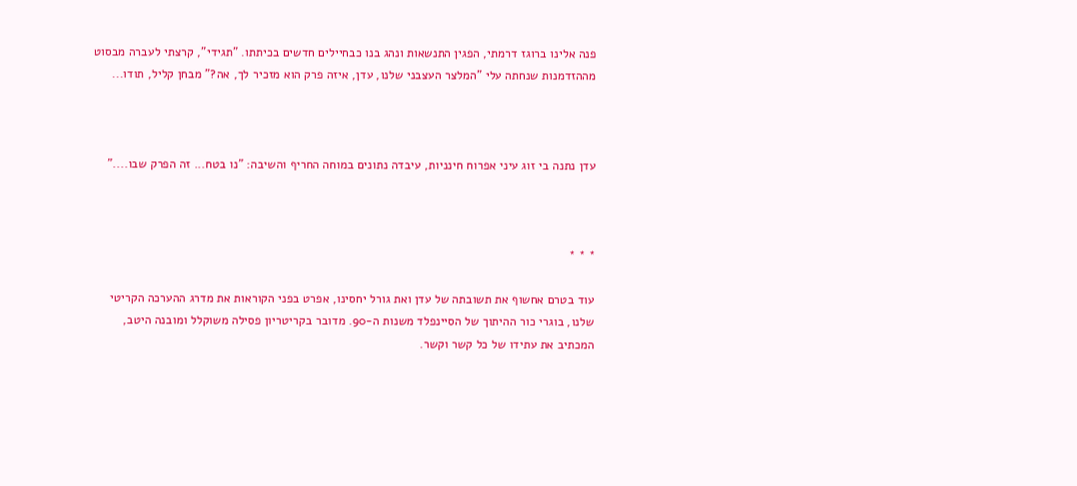פנה אלינו ברוגז דרמתי, הפגין התנשאות ונהג בנו כבחיילים חדשים בכיתתו. "תגידי", קרצתי לעברה מבסוט מההזדמנות שנחתה עלי "המלצר העצבני שלנו, עדן, איזה פרק הוא מזכיר לך, אה?" מבחן קליל, תודו...



עדן נתנה בי זוג עיני אפרוח חינניות, עיבדה נתונים במוחה החריף והשיבה: "נו בטח... זה הפרק שבו...."



* * *

עוד בטרם אחשוף את תשובתה של עדן ואת גורל יחסינו, אפרט בפני הקוראות את מדרג ההערכה הקריטי שלנו, בוגרי כור ההיתוך של הסיינפלד משנות ה-90. מדובר בקריטריון פסילה משוקלל ומובנה היטב, המכתיב את עתידו של כל קשר וקשר.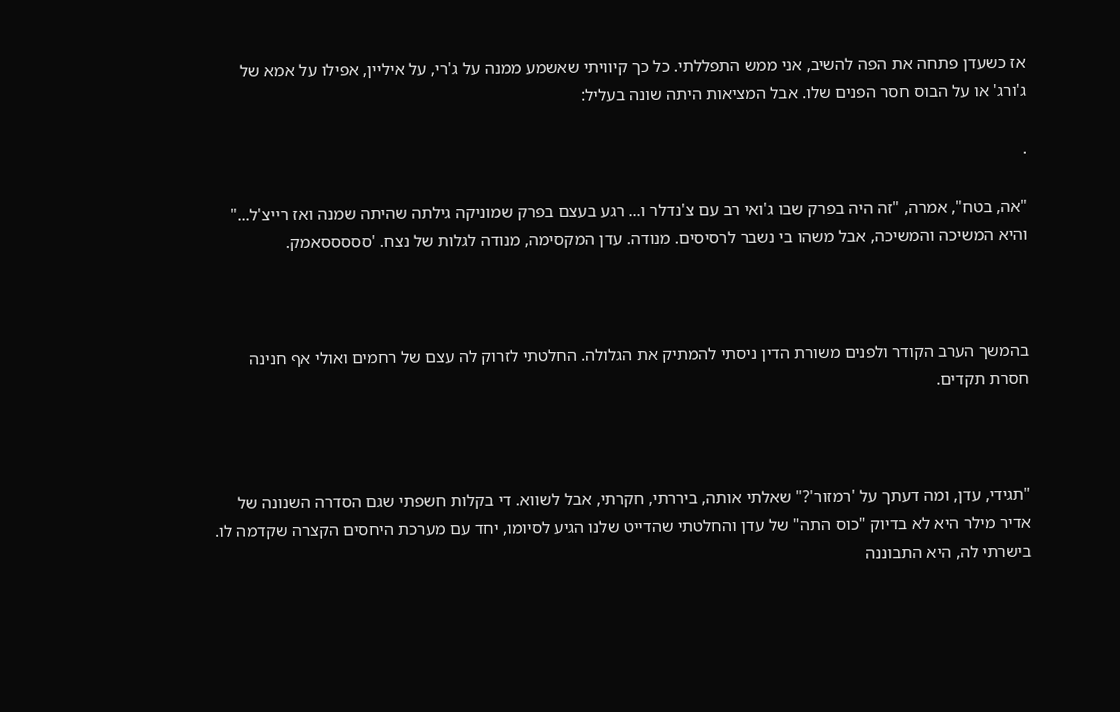אז כשעדן פתחה את הפה להשיב, אני ממש התפללתי. כל כך קיוויתי שאשמע ממנה על ג'רי, על איליין, אפילו על אמא של ג'ורג' או על הבוס חסר הפנים שלו. אבל המציאות היתה שונה בעליל:

.

"אה, בטח", אמרה, "זה היה בפרק שבו ג'ואי רב עם צ'נדלר ו... רגע בעצם בפרק שמוניקה גילתה שהיתה שמנה ואז רייצ'ל..." והיא המשיכה והמשיכה, אבל משהו בי נשבר לרסיסים. מנודה. עדן המקסימה, מנודה לגלות של נצח. 'סססססאמק.



בהמשך הערב הקודר ולפנים משורת הדין ניסתי להמתיק את הגלולה. החלטתי לזרוק לה עצם של רחמים ואולי אף חנינה חסרת תקדים.



"תגידי, עדן, ומה דעתך על 'רמזור'?" שאלתי אותה, ביררתי, חקרתי, אבל לשווא. די בקלות חשפתי שגם הסדרה השנונה של אדיר מילר היא לא בדיוק "כוס התה" של עדן והחלטתי שהדייט שלנו הגיע לסיומו, יחד עם מערכת היחסים הקצרה שקדמה לו. בישרתי לה, היא התבוננה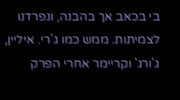בי בכאב אך בהבנה, ונפרדנו לצמיתות. ממש כמו ג'רי. איליין, ג'ורג' וקריימר אחרי הפרק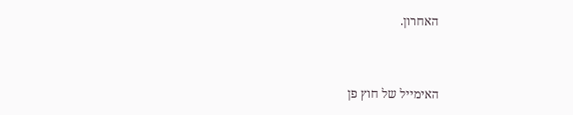האחרון.



האימייל של חוץ פן